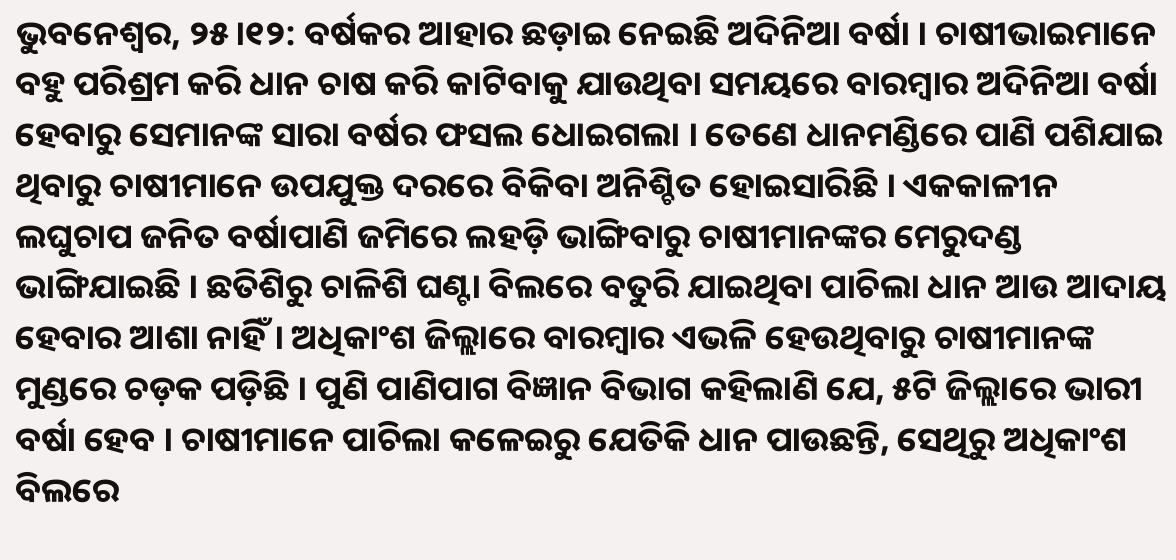ଭୁବନେଶ୍ୱର, ୨୫।୧୨: ବର୍ଷକର ଆହାର ଛଡ଼ାଇ ନେଇଛି ଅଦିନିଆ ବର୍ଷା । ଚାଷୀଭାଇମାନେ ବହୁ ପରିଶ୍ରମ କରି ଧାନ ଚାଷ କରି କାଟିବାକୁ ଯାଉଥିବା ସମୟରେ ବାରମ୍ବାର ଅଦିନିଆ ବର୍ଷା ହେବାରୁ ସେମାନଙ୍କ ସାରା ବର୍ଷର ଫସଲ ଧୋଇଗଲା । ତେଣେ ଧାନମଣ୍ଡିରେ ପାଣି ପଶିଯାଇ ଥିବାରୁ ଚାଷୀମାନେ ଉପଯୁକ୍ତ ଦରରେ ବିକିବା ଅନିଶ୍ଚିତ ହୋଇସାରିଛି । ଏକକାଳୀନ ଲଘୁଚାପ ଜନିତ ବର୍ଷାପାଣି ଜମିରେ ଲହଡ଼ି ଭାଙ୍ଗିବାରୁ ଚାଷୀମାନଙ୍କର ମେରୁଦଣ୍ଡ ଭାଙ୍ଗିଯାଇଛି । ଛତିଶିରୁ ଚାଳିଶି ଘଣ୍ଟା ବିଲରେ ବତୁରି ଯାଇଥିବା ପାଚିଲା ଧାନ ଆଉ ଆଦାୟ ହେବାର ଆଶା ନାହିଁ । ଅଧିକାଂଶ ଜିଲ୍ଲାରେ ବାରମ୍ବାର ଏଭଳି ହେଉଥିବାରୁ ଚାଷୀମାନଙ୍କ ମୁଣ୍ଡରେ ଚଡ଼କ ପଡ଼ିଛି । ପୁଣି ପାଣିପାଗ ବିଜ୍ଞାନ ବିଭାଗ କହିଲାଣି ଯେ, ୫ଟି ଜିଲ୍ଲାରେ ଭାରୀ ବର୍ଷା ହେବ । ଚାଷୀମାନେ ପାଚିଲା କଳେଇରୁ ଯେତିକି ଧାନ ପାଉଛନ୍ତି, ସେଥିରୁ ଅଧିକାଂଶ ବିଲରେ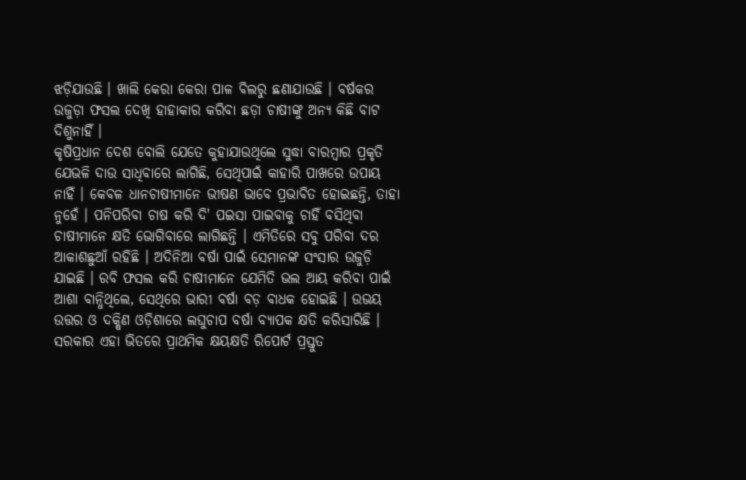ଝଡ଼ିଯାଉଛି । ଖାଲି କେରା କେରା ପାଳ ବିଲରୁ ଛଣାଯାଉଛି । ବର୍ଷକର ଉଜୁଡ଼ା ଫସଲ ଦେଖି ହାହାକାର କରିବା ଛଡ଼ା ଚାଷୀଙ୍କୁ ଅନ୍ୟ କିଛି ବାଟ ଦିଶୁନାହିଁ ।
କୃଷିପ୍ରଧାନ ଦେଶ ବୋଲି ଯେତେ କୁହାଯାଉଥିଲେ ସୁଦ୍ଧା ବାରମ୍ବାର ପ୍ରକୃତି ଯେଭଳି ଦାଉ ସାଧିବାରେ ଲାଗିଛି, ସେଥିପାଇଁ କାହାରି ପାଖରେ ଉପାୟ ନାହିଁ । କେବଳ ଧାନଚାଷୀମାନେ ଭୀଷଣ ଭାବେ ପ୍ରଭାବିତ ହୋଇଛନ୍ତି, ତାହା ନୁହେଁ । ପନିପରିବା ଚାଷ କରି ଦି' ପଇସା ପାଇବାକୁ ଚାହିଁ ବସିଥିବା ଚାଷୀମାନେ କ୍ଷତି ଭୋଗିବାରେ ଲାଗିଛନ୍ତି । ଏମିତିରେ ସବୁ ପରିବା ଦର ଆକାଶଛୁଆଁ ରହିଛି । ଅଦିନିଆ ବର୍ଷା ପାଇଁ ସେମାନଙ୍କ ସଂସାର ଉଜୁଡ଼ି ଯାଇଛି । ରବି ଫସଲ କରି ଚାଷୀମାନେ ଯେମିତି ଭଲ ଆୟ କରିବା ପାଇଁ ଆଶା ବାନ୍ଧିଥିଲେ, ସେଥିରେ ଭାରୀ ବର୍ଷା ବଡ଼ ବାଧକ ହୋଇଛି । ଉଭୟ ଉତ୍ତର ଓ ଦକ୍ଷିଣ ଓଡ଼ିଶାରେ ଲଘୁଚାପ ବର୍ଷା ବ୍ୟାପକ କ୍ଷତି କରିସାରିଛି । ସରକାର ଏହା ଭିତରେ ପ୍ରାଥମିକ କ୍ଷୟକ୍ଷତି ରିପୋର୍ଟ ପ୍ରସ୍ତୁତ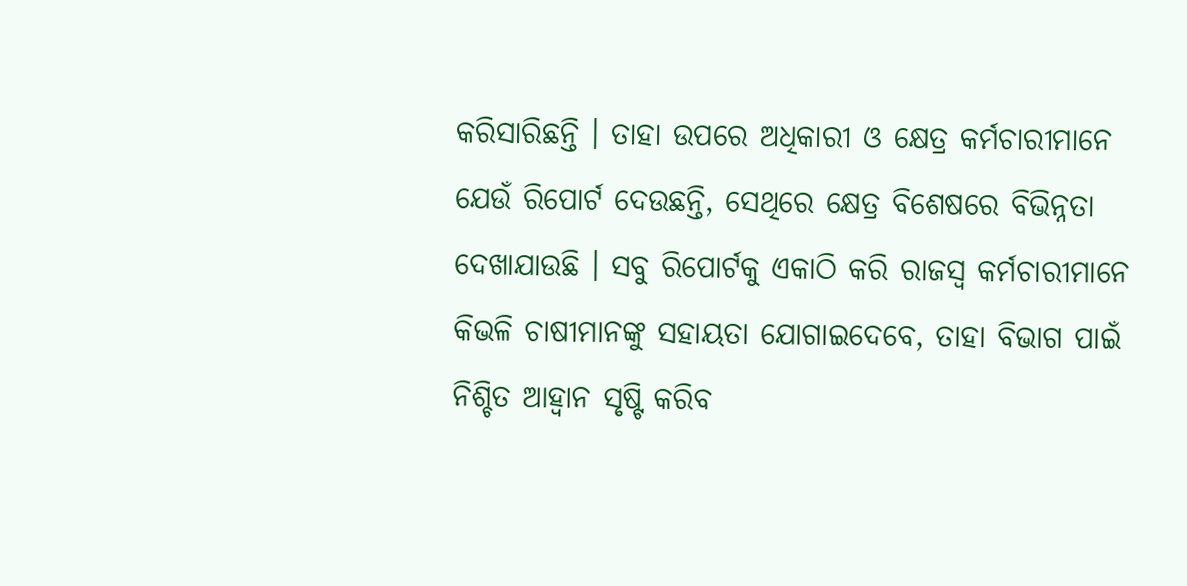କରିସାରିଛନ୍ତି । ତାହା ଉପରେ ଅଧିକାରୀ ଓ କ୍ଷେତ୍ର କର୍ମଚାରୀମାନେ ଯେଉଁ ରିପୋର୍ଟ ଦେଉଛନ୍ତି, ସେଥିରେ କ୍ଷେତ୍ର ବିଶେଷରେ ବିଭିନ୍ନତା ଦେଖାଯାଉଛି । ସବୁ ରିପୋର୍ଟକୁ ଏକାଠି କରି ରାଜସ୍ୱ କର୍ମଚାରୀମାନେ କିଭଳି ଚାଷୀମାନଙ୍କୁ ସହାୟତା ଯୋଗାଇଦେବେ, ତାହା ବିଭାଗ ପାଇଁ ନିଶ୍ଚିତ ଆହ୍ୱାନ ସୃଷ୍ଟି କରିବ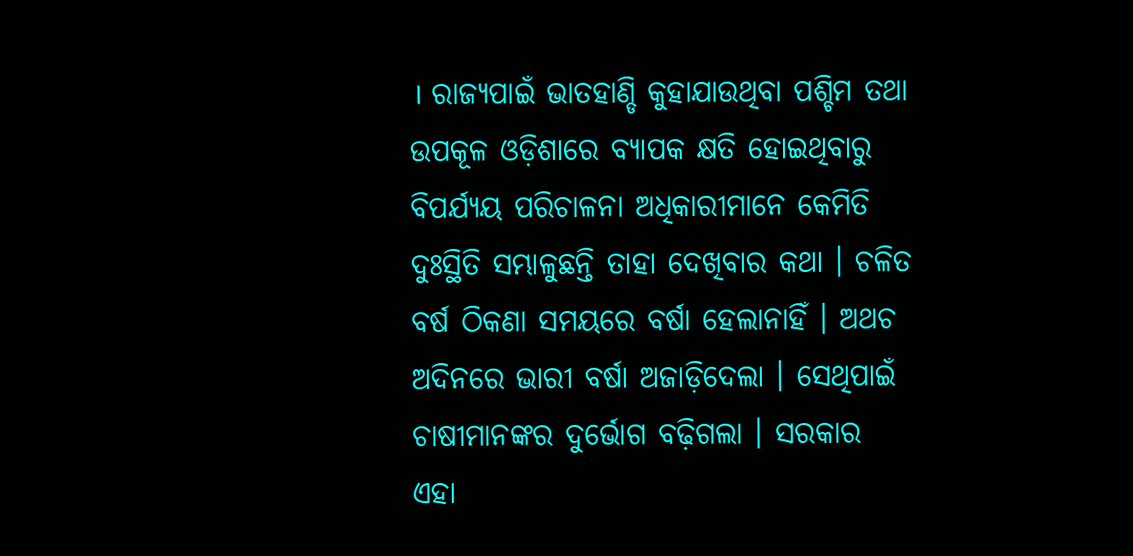। ରାଜ୍ୟପାଇଁ ଭାତହାଣ୍ଡି କୁହାଯାଉଥିବା ପଶ୍ଚିମ ତଥା ଉପକୂଳ ଓଡ଼ିଶାରେ ବ୍ୟାପକ କ୍ଷତି ହୋଇଥିବାରୁ ବିପର୍ଯ୍ୟୟ ପରିଚାଳନା ଅଧିକାରୀମାନେ କେମିତି ଦୁଃସ୍ଥିତି ସମ୍ଭାଳୁଛନ୍ତି ତାହା ଦେଖିବାର କଥା । ଚଳିତ ବର୍ଷ ଠିକଣା ସମୟରେ ବର୍ଷା ହେଲାନାହିଁ । ଅଥଚ ଅଦିନରେ ଭାରୀ ବର୍ଷା ଅଜାଡ଼ିଦେଲା । ସେଥିପାଇଁ ଚାଷୀମାନଙ୍କର ଦୁର୍ଭୋଗ ବଢ଼ିଗଲା । ସରକାର ଏହା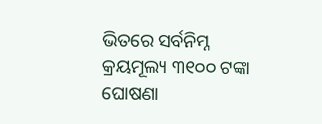ଭିତରେ ସର୍ବନିମ୍ନ କ୍ରୟମୂଲ୍ୟ ୩୧୦୦ ଟଙ୍କା ଘୋଷଣା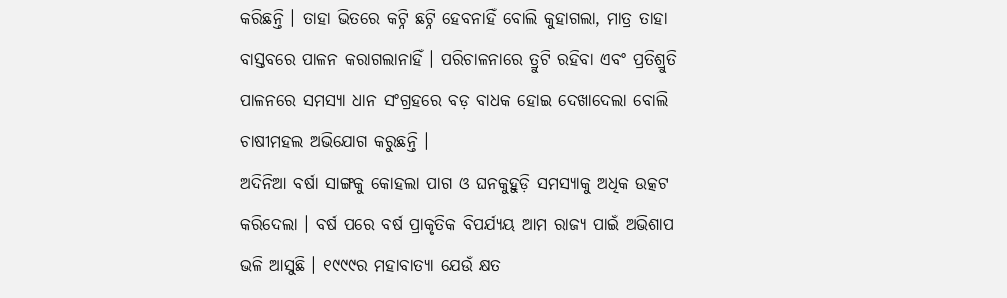କରିଛନ୍ତି । ତାହା ଭିତରେ କଟ୍ନି ଛଟ୍ନି ହେବନାହିଁ ବୋଲି କୁହାଗଲା, ମାତ୍ର ତାହା ବାସ୍ତବରେ ପାଳନ କରାଗଲାନାହିଁ । ପରିଚାଳନାରେ ତ୍ରୁଟି ରହିବା ଏବଂ ପ୍ରତିଶ୍ରୁତି ପାଳନରେ ସମସ୍ୟା ଧାନ ସଂଗ୍ରହରେ ବଡ଼ ବାଧକ ହୋଇ ଦେଖାଦେଲା ବୋଲି ଚାଷୀମହଲ ଅଭିଯୋଗ କରୁଛନ୍ତି ।
ଅଦିନିଆ ବର୍ଷା ସାଙ୍ଗକୁ କୋହଲା ପାଗ ଓ ଘନକୁହୁଡ଼ି ସମସ୍ୟାକୁ ଅଧିକ ଉତ୍କଟ କରିଦେଲା । ବର୍ଷ ପରେ ବର୍ଷ ପ୍ରାକୃତିକ ବିପର୍ଯ୍ୟୟ ଆମ ରାଜ୍ୟ ପାଇଁ ଅଭିଶାପ ଭଳି ଆସୁଛି । ୧୯୯୯ର ମହାବାତ୍ୟା ଯେଉଁ କ୍ଷତ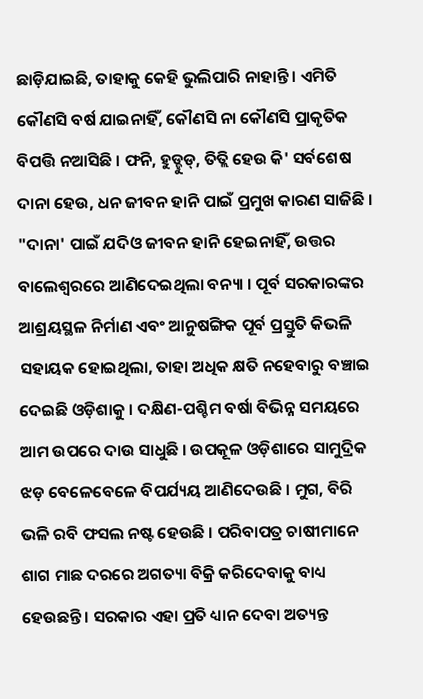ଛାଡ଼ିଯାଇଛି, ତାହାକୁ କେହି ଭୁଲିପାରି ନାହାନ୍ତି । ଏମିତି କୌଣସି ବର୍ଷ ଯାଇନାହିଁ, କୌଣସି ନା କୌଣସି ପ୍ରାକୃତିକ ବିପତ୍ତି ନଆସିଛି । ଫନି, ହୁଡ୍ହୁଡ୍, ତିତ୍ଲି ହେଉ କି' ସର୍ବଶେଷ ଦାନା ହେଉ, ଧନ ଜୀବନ ହାନି ପାଇଁ ପ୍ରମୁଖ କାରଣ ସାଜିଛି । "ଦାନା' ପାଇଁ ଯଦିଓ ଜୀବନ ହାନି ହେଇନାହିଁ, ଉତ୍ତର ବାଲେଶ୍ୱରରେ ଆଣିଦେଇଥିଲା ବନ୍ୟା । ପୂର୍ବ ସରକାରଙ୍କର ଆଶ୍ରୟସ୍ଥଳ ନିର୍ମାଣ ଏବଂ ଆନୁଷଙ୍ଗିକ ପୂର୍ବ ପ୍ରସ୍ତୁତି କିଭଳି ସହାୟକ ହୋଇଥିଲା, ତାହା ଅଧିକ କ୍ଷତି ନହେବାରୁ ବଞ୍ଚାଇ ଦେଇଛି ଓଡ଼ିଶାକୁ । ଦକ୍ଷିଣ-ପଶ୍ଚିମ ବର୍ଷା ବିଭିନ୍ନ ସମୟରେ ଆମ ଉପରେ ଦାଉ ସାଧୁଛି । ଉପକୂଳ ଓଡ଼ିଶାରେ ସାମୁଦ୍ରିକ ଝଡ଼ ବେଳେବେଳେ ବିପର୍ଯ୍ୟୟ ଆଣିଦେଉଛି । ମୁଗ, ବିରି ଭଳି ରବି ଫସଲ ନଷ୍ଟ ହେଉଛି । ପରିବାପତ୍ର ଚାଷୀମାନେ ଶାଗ ମାଛ ଦରରେ ଅଗତ୍ୟା ବିକ୍ରି କରିଦେବାକୁ ବାଧ୍ୟ ହେଉଛନ୍ତି । ସରକାର ଏହା ପ୍ରତି ଧ୍ୟାନ ଦେବା ଅତ୍ୟନ୍ତ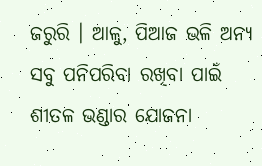ଜରୁରି । ଆଳୁ, ପିଆଜ ଭଳି ଅନ୍ୟ ସବୁ ପନିପରିବା ରଖିବା ପାଇଁ ଶୀତଳ ଭଣ୍ଡାର ଯୋଜନା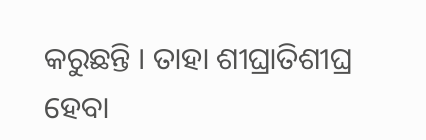କରୁଛନ୍ତି । ତାହା ଶୀଘ୍ରାତିଶୀଘ୍ର ହେବା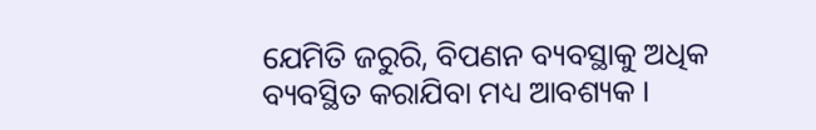ଯେମିତି ଜରୁରି, ବିପଣନ ବ୍ୟବସ୍ଥାକୁ ଅଧିକ ବ୍ୟବସ୍ଥିତ କରାଯିବା ମଧ୍ୟ ଆବଶ୍ୟକ ।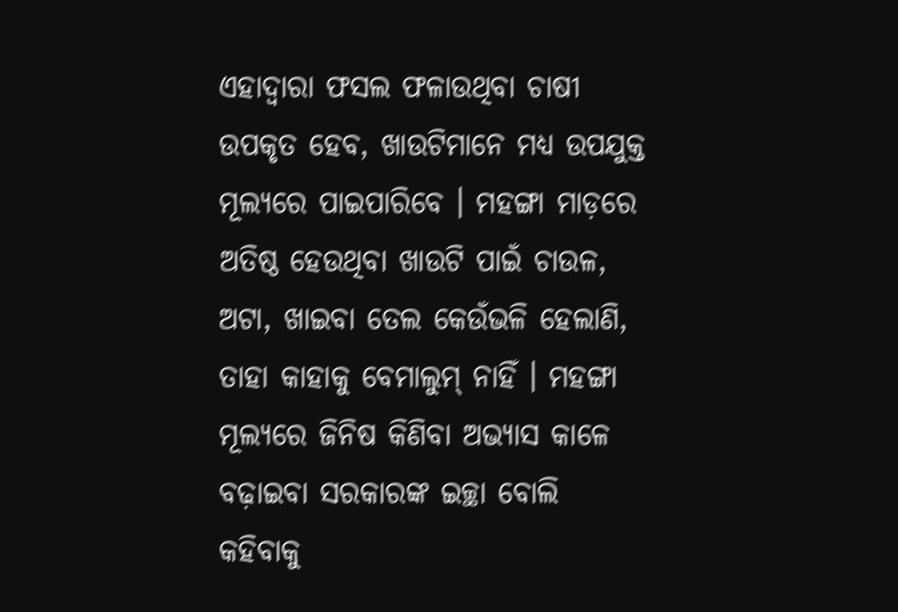ଏହାଦ୍ୱାରା ଫସଲ ଫଳାଉଥିବା ଚାଷୀ ଉପକୃତ ହେବ, ଖାଉଟିମାନେ ମଧ୍ୟ ଉପଯୁକ୍ତ ମୂଲ୍ୟରେ ପାଇପାରିବେ । ମହଙ୍ଗା ମାଡ଼ରେ ଅତିଷ୍ଠ ହେଉଥିବା ଖାଉଟି ପାଇଁ ଚାଉଳ, ଅଟା, ଖାଇବା ତେଲ କେଉଁଭଳି ହେଲାଣି, ତାହା କାହାକୁ ବେମାଲୁମ୍ ନାହିଁ । ମହଙ୍ଗା ମୂଲ୍ୟରେ ଜିନିଷ କିଣିବା ଅଭ୍ୟାସ କାଳେ ବଢ଼ାଇବା ସରକାରଙ୍କ ଇଚ୍ଛା ବୋଲି କହିବାକୁ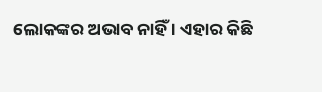ଲୋକଙ୍କର ଅଭାବ ନାହିଁ । ଏହାର କିଛି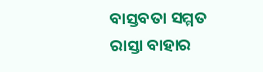ବାସ୍ତବତା ସମ୍ମତ ରାସ୍ତା ବାହାର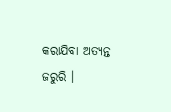କରାଯିବା ଅତ୍ୟନ୍ତ ଜରୁରି ।